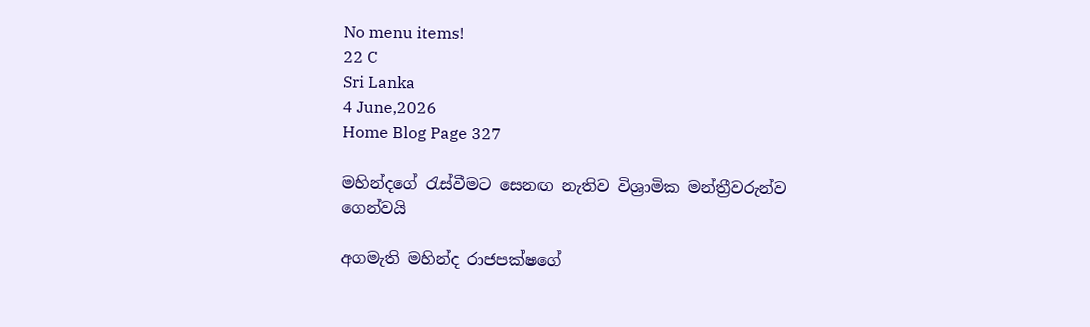No menu items!
22 C
Sri Lanka
4 June,2026
Home Blog Page 327

මහින්දගේ රැස්වීමට සෙනඟ නැතිව විශ්‍රාමික මන්ත්‍රීවරුන්ව ගෙන්වයි

අගමැති මහින්ද රාජපක්ෂගේ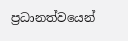ප්‍රධානත්වයෙන්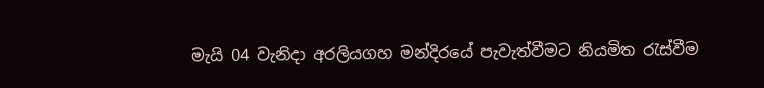මැයි 04 වැනිදා අරලියගහ මන්දිරයේ පැවැත්වීමට නියමිත රැස්වීම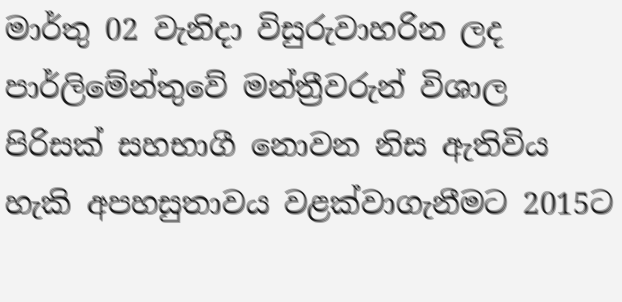මාර්තු 02 වැනිදා විසුරුවාහරින ලද පාර්ලිමේන්තුවේ මන්ත්‍රීවරුන් විශාල පිරිසක් සහභාගී නොවන නිස ඇතිවිය හැකි අපහසුතාවය වළක්වාගැනීමට 2015ට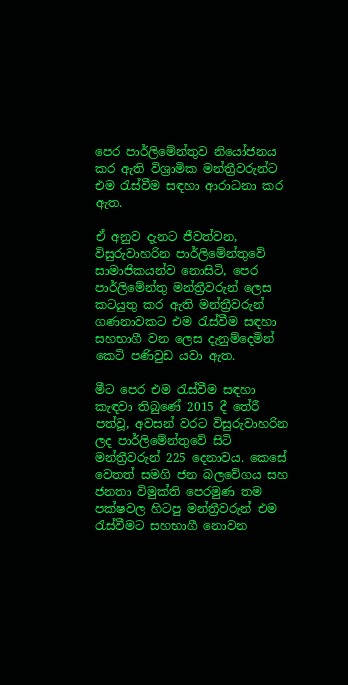පෙර පාර්ලිමේන්තුව නියෝජනය කර ඇති විශ්‍රාමික මන්ත්‍රීවරුන්ට එම රැස්වීම සඳහා ආරාධනා කර ඇත.

ඒ අනුව දැනට ජීවත්වන, විසුරුවාහරින පාර්ලිමේන්තුවේ සාමාජිකයන්ව නොසිටි, පෙර පාර්ලිමේන්තු මන්ත්‍රීවරුන් ලෙස කටයුතු කර ඇති මන්ත්‍රීවරුන් ගණනාවකට එම රැස්වීම සඳහා සහභාගී වන ලෙස දැනුම්දෙමින් කෙටි පණිවුඩ යවා ඇත.

මීට පෙර එම රැස්වීම සඳහා කැඳවා තිබුණේ 2015 දී තේරී පත්වූ, අවසන් වරට විසුරුවාහරින ලද පාර්ලිමේන්තුවේ සිටි මන්ත්‍රීවරුන් 225 දෙනාවය. කෙසේ වෙතත් සමගි ජන බලවේගය සහ ජනතා විමුක්ති පෙරමුණ තම පක්ෂවල හිටපු මන්ත්‍රීවරුන් එම රැස්වීමට සහභාගී නොවන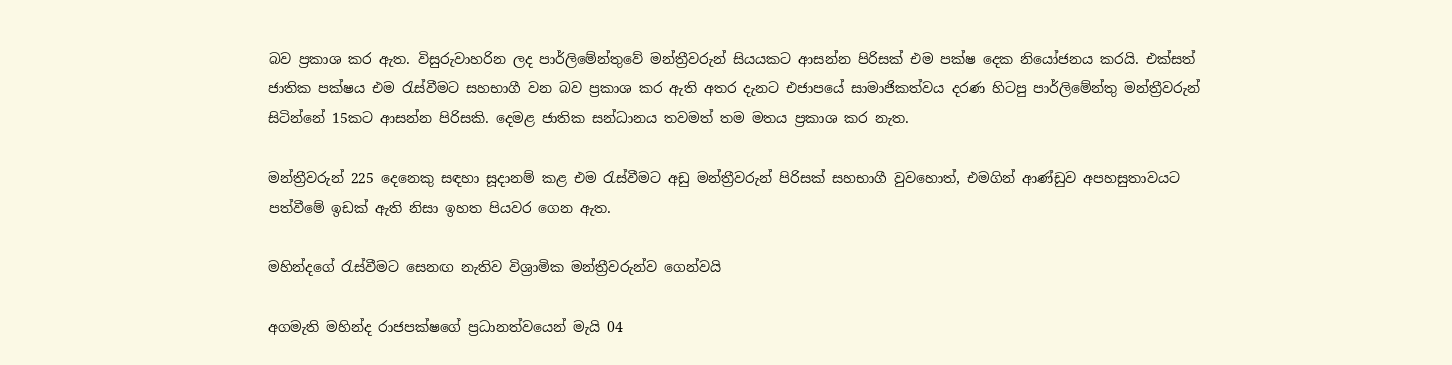බව ප්‍රකාශ කර ඇත. විසුරුවාහරින ලද පාර්ලිමේන්තුවේ මන්ත්‍රීවරුන් සියයකට ආසන්න පිරිසක් එම පක්ෂ දෙක නියෝජනය කරයි. එක්සත් ජාතික පක්ෂය එම රැස්වීමට සහභාගී වන බව ප්‍රකාශ කර ඇති අතර දැනට එජාපයේ සාමාජිකත්වය දරණ හිටපු පාර්ලිමේන්තු මන්ත්‍රීවරුන් සිටින්නේ 15කට ආසන්න පිරිසකි. දෙමළ ජාතික සන්ධානය තවමත් තම මතය ප්‍රකාශ කර නැත.

මන්ත්‍රීවරුන් 225 දෙනෙකු සඳහා සූදානම් කළ එම රැස්වීමට අඩු මන්ත්‍රීවරුන් පිරිසක් සහභාගී වුවහොත්, එමගින් ආණ්ඩුව අපහසුතාවයට පත්වීමේ ඉඩක් ඇති නිසා ඉහත පියවර ගෙන ඇත.

මහින්දගේ රැස්වීමට සෙනඟ නැතිව විශ්‍රාමික මන්ත්‍රීවරුන්ව ගෙන්වයි

අගමැති මහින්ද රාජපක්ෂගේ ප්‍රධානත්වයෙන් මැයි 04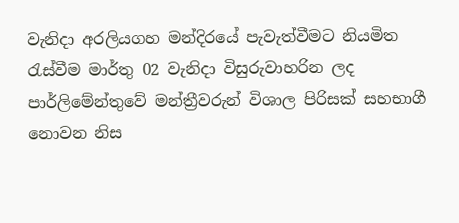වැනිදා අරලියගහ මන්දිරයේ පැවැත්වීමට නියමිත රැස්වීම මාර්තු 02 වැනිදා විසුරුවාහරින ලද පාර්ලිමේන්තුවේ මන්ත්‍රීවරුන් විශාල පිරිසක් සහභාගී නොවන නිස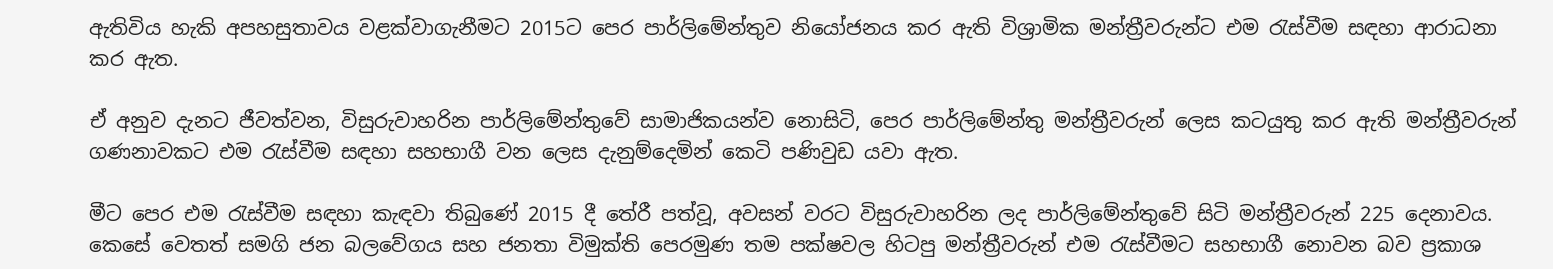ඇතිවිය හැකි අපහසුතාවය වළක්වාගැනීමට 2015ට පෙර පාර්ලිමේන්තුව නියෝජනය කර ඇති විශ්‍රාමික මන්ත්‍රීවරුන්ට එම රැස්වීම සඳහා ආරාධනා කර ඇත.

ඒ අනුව දැනට ජීවත්වන, විසුරුවාහරින පාර්ලිමේන්තුවේ සාමාජිකයන්ව නොසිටි, පෙර පාර්ලිමේන්තු මන්ත්‍රීවරුන් ලෙස කටයුතු කර ඇති මන්ත්‍රීවරුන් ගණනාවකට එම රැස්වීම සඳහා සහභාගී වන ලෙස දැනුම්දෙමින් කෙටි පණිවුඩ යවා ඇත.

මීට පෙර එම රැස්වීම සඳහා කැඳවා තිබුණේ 2015 දී තේරී පත්වූ, අවසන් වරට විසුරුවාහරින ලද පාර්ලිමේන්තුවේ සිටි මන්ත්‍රීවරුන් 225 දෙනාවය. කෙසේ වෙතත් සමගි ජන බලවේගය සහ ජනතා විමුක්ති පෙරමුණ තම පක්ෂවල හිටපු මන්ත්‍රීවරුන් එම රැස්වීමට සහභාගී නොවන බව ප්‍රකාශ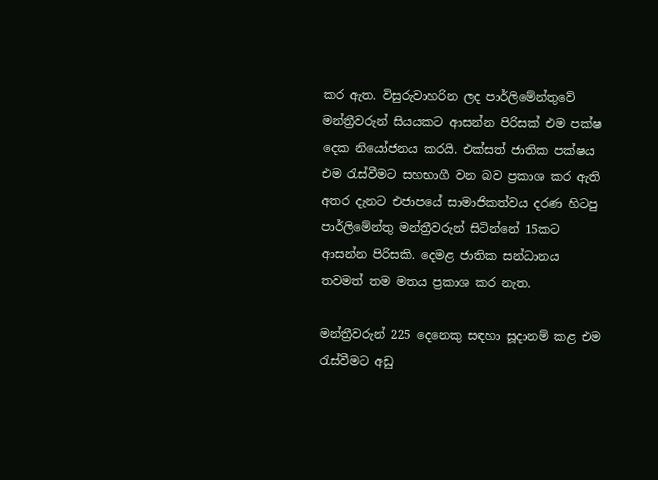කර ඇත. විසුරුවාහරින ලද පාර්ලිමේන්තුවේ මන්ත්‍රීවරුන් සියයකට ආසන්න පිරිසක් එම පක්ෂ දෙක නියෝජනය කරයි. එක්සත් ජාතික පක්ෂය එම රැස්වීමට සහභාගී වන බව ප්‍රකාශ කර ඇති අතර දැනට එජාපයේ සාමාජිකත්වය දරණ හිටපු පාර්ලිමේන්තු මන්ත්‍රීවරුන් සිටින්නේ 15කට ආසන්න පිරිසකි. දෙමළ ජාතික සන්ධානය තවමත් තම මතය ප්‍රකාශ කර නැත.

මන්ත්‍රීවරුන් 225 දෙනෙකු සඳහා සූදානම් කළ එම රැස්වීමට අඩු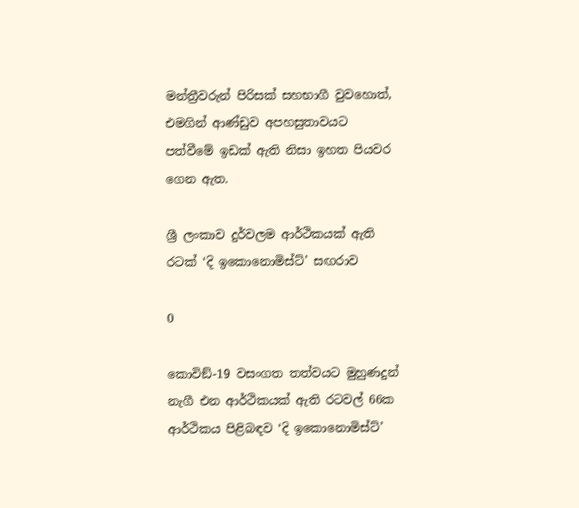මන්ත්‍රීවරුන් පිරිසක් සහභාගී වුවහොත්, එමගින් ආණ්ඩුව අපහසුතාවයට පත්වීමේ ඉඩක් ඇති නිසා ඉහත පියවර ගෙන ඇත.

ශ්‍රී ලංකාව දුර්වලම ආර්ථිකයක් ඇති රටක් ‘දි ඉකොනොමිස්ට්’ සඟරාව

0

කොවිඞ්-19 වසංගත තත්වයට මුහුණදුන් නැගී එන ආර්ථිකයක් ඇති රටවල් 66ක ආර්ථිකය පිළිබඳව ‘දි ඉකොනොමිස්ට්’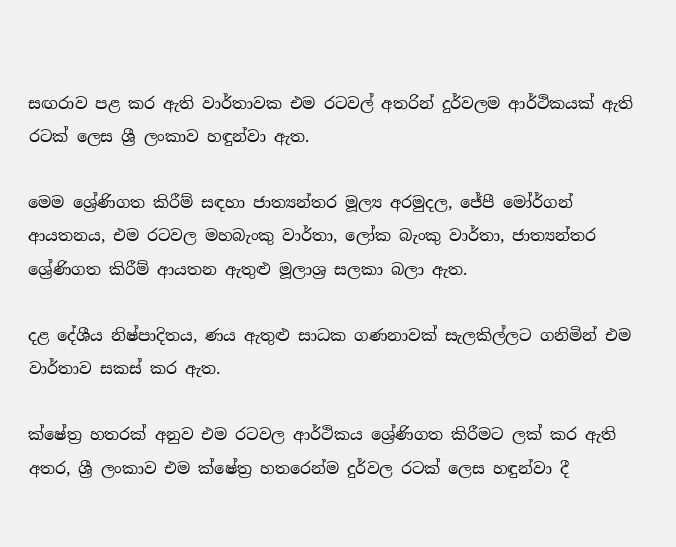සඟරාව පළ කර ඇති වාර්තාවක එම රටවල් අතරින් දුර්වලම ආර්ථිකයක් ඇති රටක් ලෙස ශ්‍රී ලංකාව හඳුන්වා ඇත.

මෙම ශ්‍රේණිගත කිරීම් සඳහා ජාත්‍යන්තර මූල්‍ය අරමුදල, ජේපී මෝර්ගන් ආයතනය, එම රටවල මහබැංකු වාර්තා, ලෝක බැංකු වාර්තා, ජාත්‍යන්තර ශ්‍රේණිගත කිරීම් ආයතන ඇතුළු මූලාශ්‍ර සලකා බලා ඇත.

දළ දේශීය නිෂ්පාදිතය, ණය ඇතුළු සාධක ගණනාවක් සැලකිල්ලට ගනිමින් එම වාර්තාව සකස් කර ඇත.

ක්ෂේත්‍ර හතරක් අනුව එම රටවල ආර්ථිකය ශ්‍රේණිගත කිරීමට ලක් කර ඇති අතර, ශ්‍රී ලංකාව එම ක්ෂේත්‍ර හතරෙන්ම දුර්වල රටක් ලෙස හඳුන්වා දී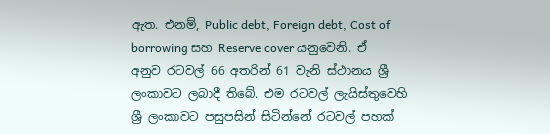ඇත. එනම්, Public debt, Foreign debt, Cost of borrowing සහ Reserve cover යනුවෙනි. ඒ අනුව රටවල් 66 අතරින් 61 වැනි ස්ථානය ශ්‍රී ලංකාවට ලබාදී තිබේ. එම රටවල් ලැයිස්තුවෙහි ශ්‍රී ලංකාවට පසුපසින් සිටින්නේ රටවල් පහක්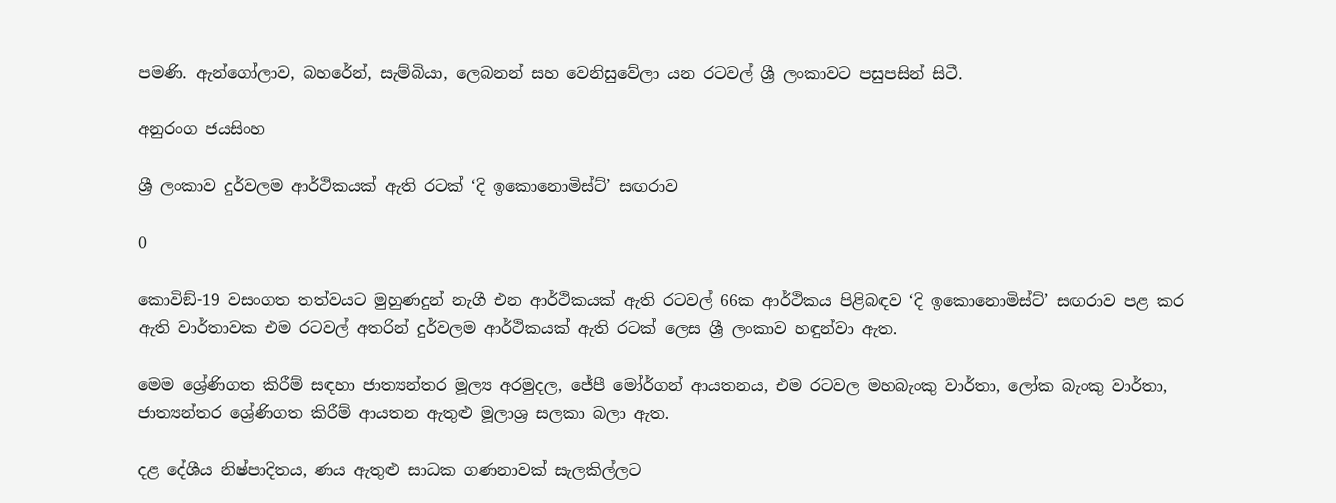පමණි. ඇන්ගෝලාව, බහරේන්, සැම්බියා, ලෙබනන් සහ වෙනිසුවේලා යන රටවල් ශ්‍රී ලංකාවට පසුපසින් සිටී.

අනුරංග ජයසිංහ

ශ්‍රී ලංකාව දුර්වලම ආර්ථිකයක් ඇති රටක් ‘දි ඉකොනොමිස්ට්’ සඟරාව

0

කොවිඞ්-19 වසංගත තත්වයට මුහුණදුන් නැගී එන ආර්ථිකයක් ඇති රටවල් 66ක ආර්ථිකය පිළිබඳව ‘දි ඉකොනොමිස්ට්’ සඟරාව පළ කර ඇති වාර්තාවක එම රටවල් අතරින් දුර්වලම ආර්ථිකයක් ඇති රටක් ලෙස ශ්‍රී ලංකාව හඳුන්වා ඇත.

මෙම ශ්‍රේණිගත කිරීම් සඳහා ජාත්‍යන්තර මූල්‍ය අරමුදල, ජේපී මෝර්ගන් ආයතනය, එම රටවල මහබැංකු වාර්තා, ලෝක බැංකු වාර්තා, ජාත්‍යන්තර ශ්‍රේණිගත කිරීම් ආයතන ඇතුළු මූලාශ්‍ර සලකා බලා ඇත.

දළ දේශීය නිෂ්පාදිතය, ණය ඇතුළු සාධක ගණනාවක් සැලකිල්ලට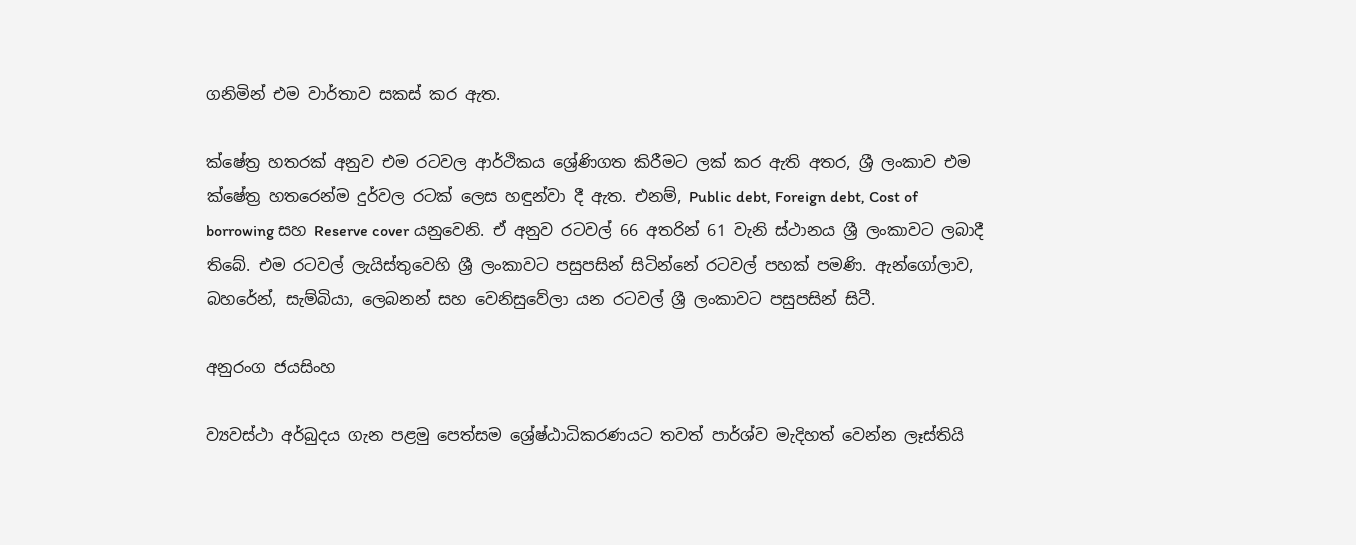ගනිමින් එම වාර්තාව සකස් කර ඇත.

ක්ෂේත්‍ර හතරක් අනුව එම රටවල ආර්ථිකය ශ්‍රේණිගත කිරීමට ලක් කර ඇති අතර, ශ්‍රී ලංකාව එම ක්ෂේත්‍ර හතරෙන්ම දුර්වල රටක් ලෙස හඳුන්වා දී ඇත. එනම්, Public debt, Foreign debt, Cost of borrowing සහ Reserve cover යනුවෙනි. ඒ අනුව රටවල් 66 අතරින් 61 වැනි ස්ථානය ශ්‍රී ලංකාවට ලබාදී තිබේ. එම රටවල් ලැයිස්තුවෙහි ශ්‍රී ලංකාවට පසුපසින් සිටින්නේ රටවල් පහක් පමණි. ඇන්ගෝලාව, බහරේන්, සැම්බියා, ලෙබනන් සහ වෙනිසුවේලා යන රටවල් ශ්‍රී ලංකාවට පසුපසින් සිටී.

අනුරංග ජයසිංහ

ව්‍යවස්ථා අර්බුදය ගැන පළමු පෙත්සම ශ්‍රේෂ්ඨාධිකරණයට තවත් පාර්ශ්ව මැදිහත් වෙන්න ලෑස්තියි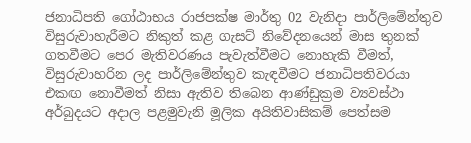ජනාධිපති ගෝඨාභය රාජපක්ෂ මාර්තු 02 වැනිදා පාර්ලිමේන්තුව විසුරුවාහැරීමට නිකුත් කළ ගැසට් නිවේදනයෙන් මාස තුනක් ගතවීමට පෙර මැතිවරණය පැවැත්වීමට නොහැකි වීමත්, විසුරුවාහරින ලද පාර්ලිමේන්තුව කැඳවීමට ජනාධිපතිවරයා එකඟ නොවීමත් නිසා ඇතිව තිබෙන ආණ්ඩුක්‍රම ව්‍යවස්ථා අර්බුදයට අදාල පළමුවැනි මූලික අයිතිවාසිකම් පෙත්සම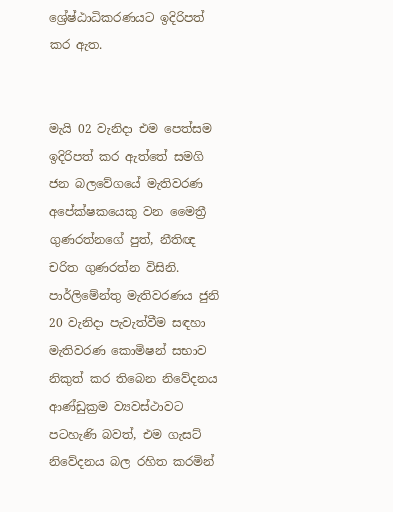ශ්‍රේෂ්ඨාධිකරණයට ඉදිරිපත් කර ඇත.


මැයි 02 වැනිදා එම පෙත්සම ඉදිරිපත් කර ඇත්තේ සමගි ජන බලවේගයේ මැතිවරණ අපේක්ෂකයෙකු වන මෛත්‍රී ගුණරත්නගේ පුත්, නීතිඥ චරිත ගුණරත්න විසිනි.
පාර්ලිමේන්තු මැතිවරණය ජුනි 20 වැනිදා පැවැත්වීම සඳහා මැතිවරණ කොමිෂන් සභාව නිකුත් කර තිබෙන නිවේදනය ආණ්ඩුක්‍රම ව්‍යවස්ථාවට පටහැණි බවත්, එම ගැසට් නිවේදනය බල රහිත කරමින්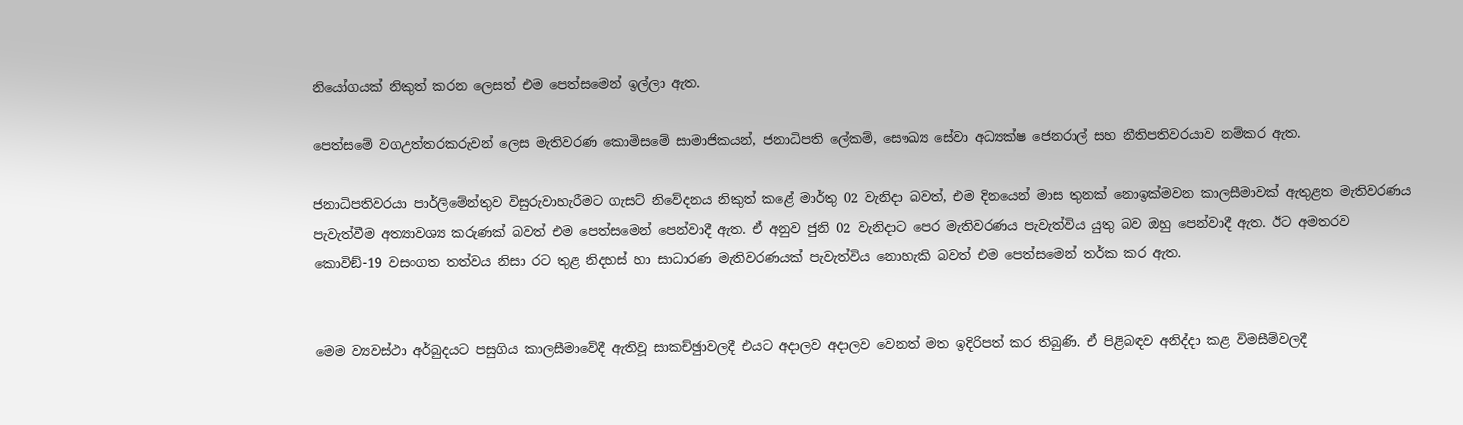නියෝගයක් නිකුත් කරන ලෙසත් එම පෙත්සමෙන් ඉල්ලා ඇත.

පෙත්සමේ වගඋත්තරකරුවන් ලෙස මැතිවරණ කොමිසමේ සාමාජිකයන්, ජනාධිපති ලේකම්, සෞඛ්‍ය සේවා අධ්‍යක්ෂ ජෙනරාල් සහ නීතිපතිවරයාව නම්කර ඇත.

ජනාධිපතිවරයා පාර්ලිමේන්තුව විසුරුවාහැරීමට ගැසට් නිවේදනය නිකුත් කළේ මාර්තු 02 වැනිදා බවත්, එම දිනයෙන් මාස තුනක් නොඉක්මවන කාලසීමාවක් ඇතුළත මැතිවරණය පැවැත්වීම අත්‍යාවශ්‍ය කරුණක් බවත් එම පෙත්සමෙන් පෙන්වාදී ඇත. ඒ අනුව ජුනි 02 වැනිදාට පෙර මැතිවරණය පැවැත්විය යුතු බව ඔහු පෙන්වාදී ඇත. ඊට අමතරව කොවිඞ්-19 වසංගත තත්වය නිසා රට තුළ නිදහස් හා සාධාරණ මැතිවරණයක් පැවැත්විය නොහැකි බවත් එම පෙත්සමෙන් තර්ක කර ඇත.


මෙම ව්‍යවස්ථා අර්බුදයට පසුගිය කාලසීමාවේදී ඇතිවූ සාකච්ඡුාවලදී එයට අදාලව අදාලව වෙනත් මත ඉදිරිපත් කර තිබුණි. ඒ පිළිබඳව අනිද්දා කළ විමසීම්වලදී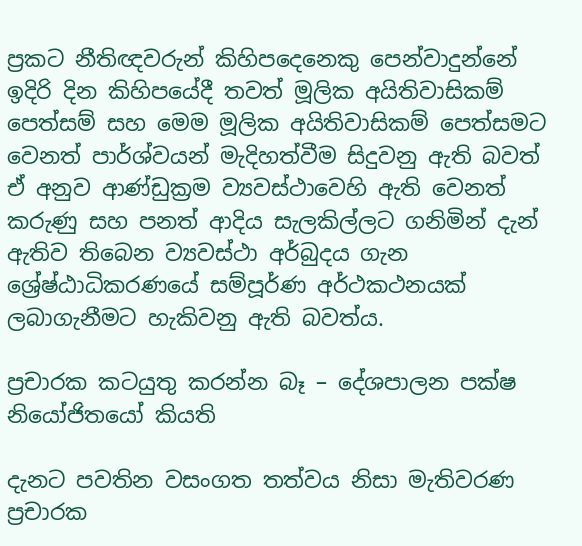ප්‍රකට නීතිඥවරුන් කිහිපදෙනෙකු පෙන්වාදුන්නේ ඉදිරි දින කිහිපයේදී තවත් මූලික අයිතිවාසිකම් පෙත්සම් සහ මෙම මූලික අයිතිවාසිකම් පෙත්සමට වෙනත් පාර්ශ්වයන් මැදිහත්වීම සිදුවනු ඇති බවත් ඒ අනුව ආණ්ඩුක්‍රම ව්‍යවස්ථාවෙහි ඇති වෙනත් කරුණු සහ පනත් ආදිය සැලකිල්ලට ගනිමින් දැන් ඇතිව තිබෙන ව්‍යවස්ථා අර්බුදය ගැන ශ්‍රේෂ්ඨාධිකරණයේ සම්පූර්ණ අර්ථකථනයක් ලබාගැනීමට හැකිවනු ඇති බවත්ය.

ප්‍රචාරක කටයුතු කරන්න බෑ – දේශපාලන පක්ෂ නියෝජිතයෝ කියති

දැනට පවතින වසංගත තත්වය නිසා මැතිවරණ ප්‍රචාරක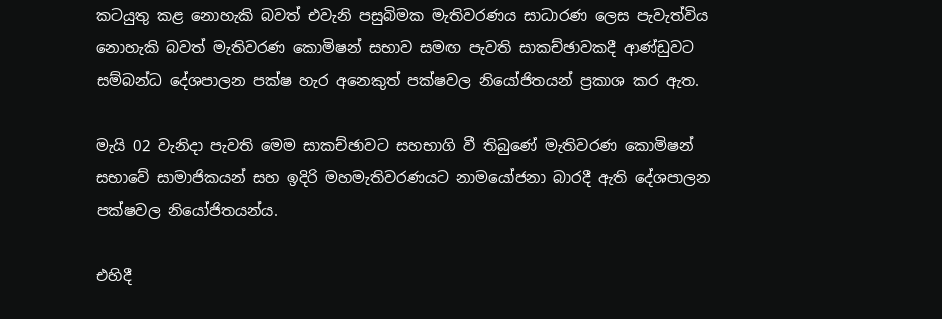කටයුතු කළ නොහැකි බවත් එවැනි පසුබිමක මැතිවරණය සාධාරණ ලෙස පැවැත්විය නොහැකි බවත් මැතිවරණ කොමිෂන් සභාව සමඟ පැවති සාකච්ඡාවකදී ආණ්ඩුවට සම්බන්ධ දේශපාලන පක්ෂ හැර අනෙකුත් පක්ෂවල නියෝජිතයන් ප්‍රකාශ කර ඇත.

මැයි 02 වැනිදා පැවති මෙම සාකච්ඡාවට සහභාගි වී තිබුණේ මැතිවරණ කොමිෂන් සභාවේ සාමාජිකයන් සහ ඉදිරි මහමැතිවරණයට නාමයෝජනා බාරදී ඇති දේශපාලන පක්ෂවල නියෝජිතයන්ය.

එහිදී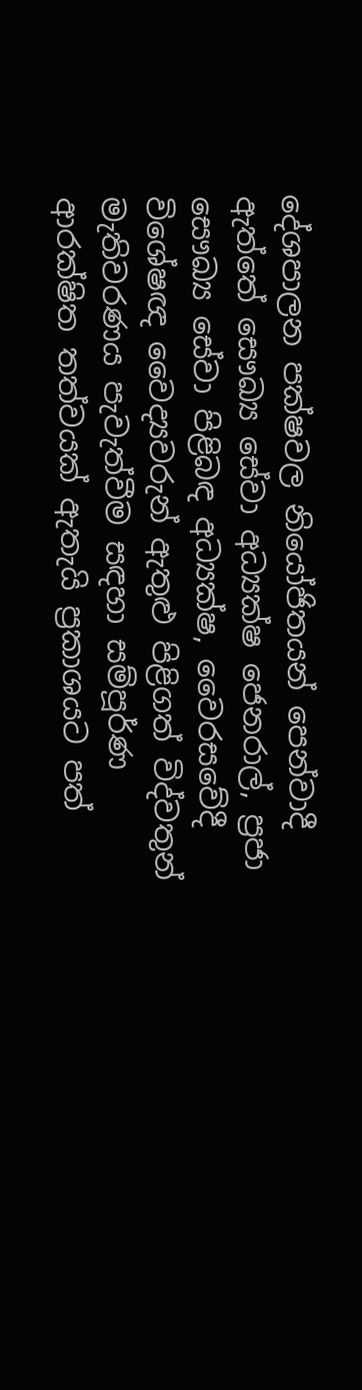දේශපාලන පක්ෂවල නියෝජිතයන් පෙන්වාදී ඇත්තේ සෞඛ්‍ය සේවා අධ්‍යක්ෂ ජෙනරාල්, ප්‍රජා සෞඛ්‍ය සේවා පිළිබඳ අධ්‍යක්ෂ, වෛරසවේදී විශේෂඥ වෛද්‍යවරුන් ඇතුළු පිළිගත් විද්වතුන් මැතිවරණය පැවැත්වීම සඳහා සම්පූර්ණ ආරක්ෂිත තත්වයක් ඇතැයි ප්‍රකාශයට පත්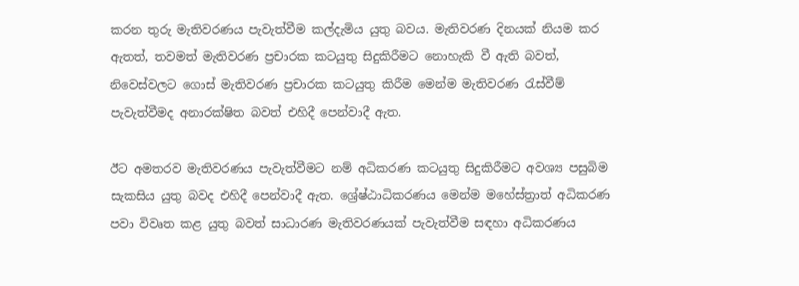කරන තුරු මැතිවරණය පැවැත්වීම කල්දැමිය යුතු බවය. මැතිවරණ දිනයක් නියම කර ඇතත්, තවමත් මැතිවරණ ප්‍රචාරක කටයුතු සිදුකිරීමට නොහැකි වී ඇති බවත්, නිවෙස්වලට ගොස් මැතිවරණ ප්‍රචාරක කටයුතු කිරීම මෙන්ම මැතිවරණ රැස්වීම් පැවැත්වීමද අනාරක්ෂිත බවත් එහිදී පෙන්වාදී ඇත.

ඊට අමතරව මැතිවරණය පැවැත්වීමට නම් අධිකරණ කටයුතු සිදුකිරීමට අවශ්‍ය පසුබිම සැකසිය යුතු බවද එහිදී පෙන්වාදී ඇත. ශ්‍රේෂ්ඨාධිකරණය මෙන්ම මහේස්ත්‍රාත් අධිකරණ පවා විවෘත කළ යුතු බවත් සාධාරණ මැතිවරණයක් පැවැත්වීම සඳහා අධිකරණය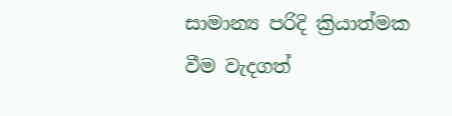සාමාන්‍ය පරිදි ක්‍රියාත්මක වීම වැදගත්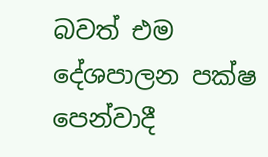බවත් එම දේශපාලන පක්ෂ පෙන්වාදී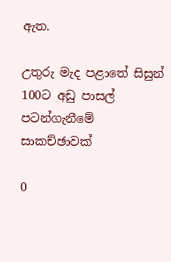ඇත.

උතුරු මැද පළාතේ සිසුන් 100ට අඩු පාසල් පටන්ගැනීමේ සාකච්ඡාවක්

0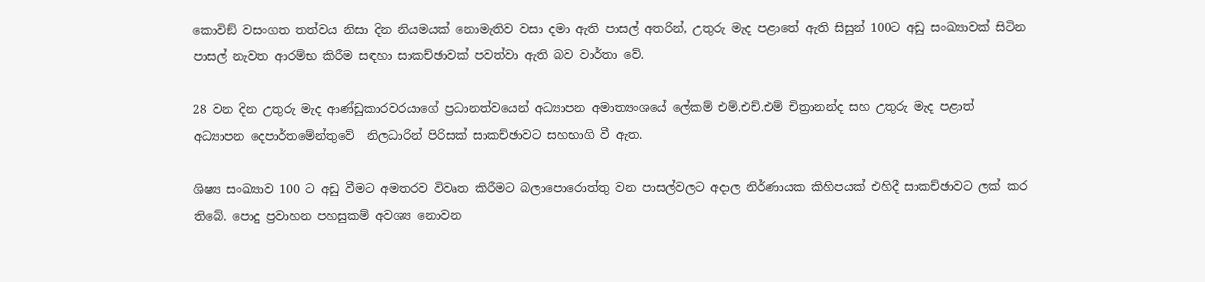කොවිඞ් වසංගත තත්වය නිසා දින නියමයක් නොමැතිව වසා දමා ඇති පාසල් අතරින්, උතුරු මැද පළාතේ ඇති සිසුන් 100ට අඩු සංඛ්‍යාවක් සිටින පාසල් නැවත ආරම්භ කිරීම සඳහා සාකච්ඡාවක් පවත්වා ඇති බව වාර්තා වේ.

28 වන දින උතුරු මැද ආණ්ඩුකාරවරයාගේ ප්‍රධානත්වයෙන් අධ්‍යාපන අමාත්‍යංශයේ ලේකම් එම්.එච්.එම් චිත්‍රානන්ද සහ උතුරු මැද පළාත් අධ්‍යාපන දෙපාර්තමේන්තුවේ  නිලධාරින් පිරිසක් සාකච්ඡාවට සහභාගි වී ඇත.

ශිෂ්‍ය සංඛ්‍යාව 100 ට අඩු වීමට අමතරව විවෘත කිරීමට බලාපොරොත්තු වන පාසල්වලට අදාල නිර්ණායක කිහිපයක් එහිදී සාකච්ඡාවට ලක් කර තිබේ. පොදු ප්‍රවාහන පහසුකම් අවශ්‍ය නොවන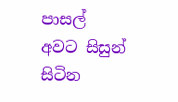පාසල් අවට සිසුන් සිටින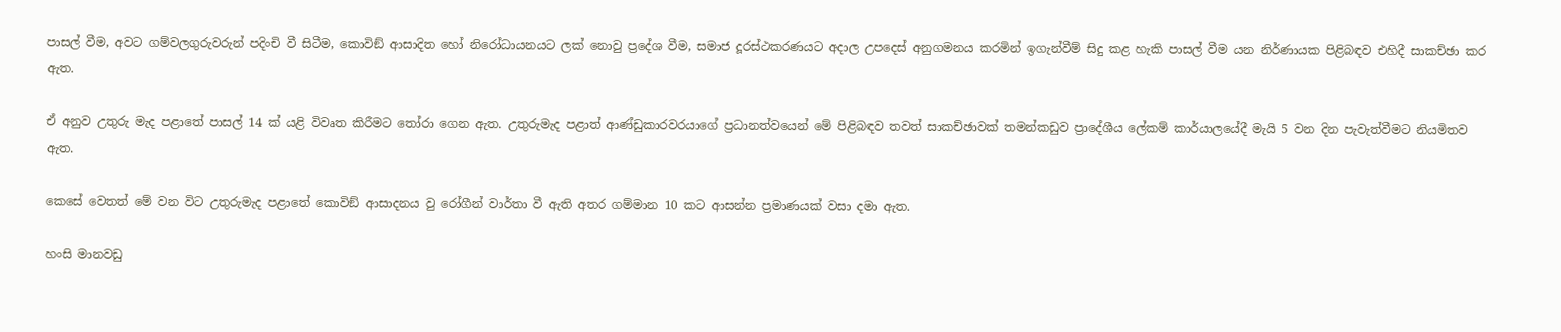පාසල් වීම, අවට ගම්වලගුරුවරුන් පදිංචි වී සිටීම, කොවිඞ් ආසාදිත හෝ නිරෝධායනයට ලක් නොවු ප්‍රදේශ වීම, සමාජ දූරස්ථකරණයට අදාල උපදෙස් අනුගමනය කරමින් ඉගැන්වීම් සිදු කළ හැකි පාසල් වීම යන නිර්ණායක පිළිබඳව එහිදී සාකච්ඡා කර ඇත.

ඒ අනුව උතුරු මැද පළාතේ පාසල් 14 ක් යළි විවෘත කිරීමට තෝරා ගෙන ඇත. උතුරුමැද පළාත් ආණ්ඩුකාරවරයාගේ ප්‍රධානත්වයෙන් මේ පිළිබඳව තවත් සාකච්ඡාවක් තමන්කඩුව ප්‍රාදේශීය ලේකම් කාර්යාලයේදී මැයි 5 වන දින පැවැත්වීමට නියමිතව ඇත.

කෙසේ වෙතත් මේ වන විට උතුරුමැද පළාතේ කොවිඞ් ආසාදනය වු රෝගීන් වාර්තා වී ඇති අතර ගම්මාන 10 කට ආසන්න ප්‍රමාණයක් වසා දමා ඇත.

හංසි මානවඩු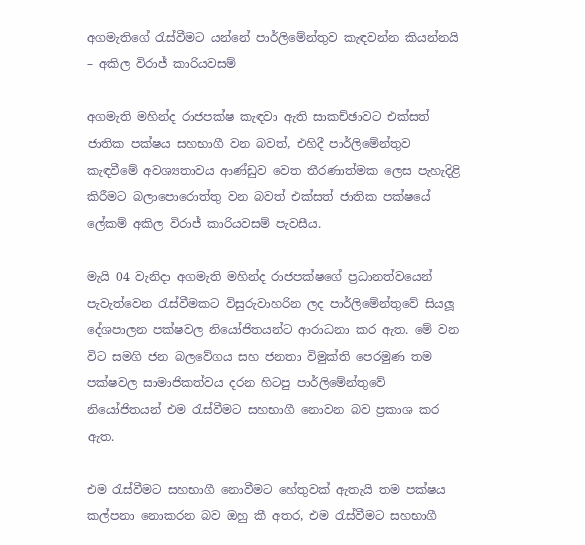අගමැතිගේ රැස්වීමට යන්නේ පාර්ලිමේන්තුව කැඳවන්න කියන්නයි – අකිල විරාජ් කාරියවසම්

අගමැති මහින්ද රාජපක්ෂ කැඳවා ඇති සාකච්ඡාවට එක්සත් ජාතික පක්ෂය සහභාගී වන බවත්, එහිදී පාර්ලිමේන්තුව කැඳවීමේ අවශ්‍යතාවය ආණ්ඩුව වෙත තීරණාත්මක ලෙස පැහැදිළි කිරීමට බලාපොරොත්තු වන බවත් එක්සත් ජාතික පක්ෂයේ ලේකම් අකිල විරාජ් කාරියවසම් පැවසීය.

මැයි 04 වැනිදා අගමැති මහින්ද රාජපක්ෂගේ ප්‍රධානත්වයෙන් පැවැත්වෙන රැස්වීමකට විසුරුවාහරින ලද පාර්ලිමේන්තුවේ සියලූ දේශපාලන පක්ෂවල නියෝජිතයන්ට ආරාධනා කර ඇත. මේ වන විට සමගි ජන බලවේගය සහ ජනතා විමුක්ති පෙරමුණ තම පක්ෂවල සාමාජිකත්වය දරන හිටපු පාර්ලිමේන්තුවේ නියෝජිතයන් එම රැස්වීමට සහභාගී නොවන බව ප්‍රකාශ කර ඇත.

එම රැස්වීමට සහභාගී නොවීමට හේතුවක් ඇතැයි තම පක්ෂය කල්පනා නොකරන බව ඔහු කී අතර, එම රැස්වීමට සහභාගී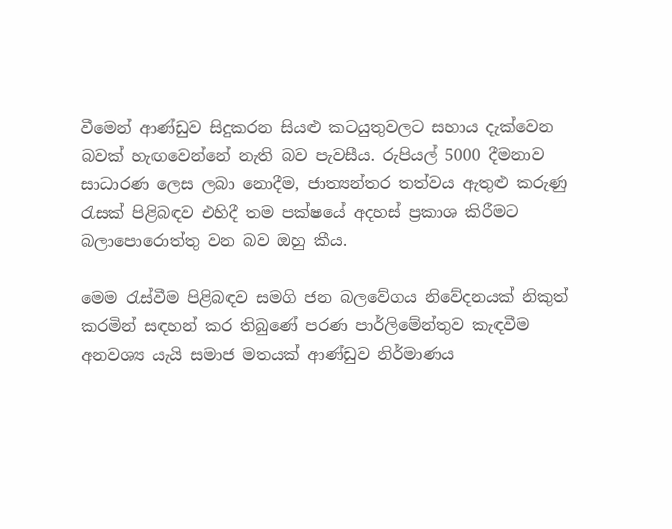වීමෙන් ආණ්ඩුව සිදුකරන සියළු කටයුතුවලට සහාය දැක්වෙන බවක් හැඟවෙන්නේ නැති බව පැවසීය. රුපියල් 5000 දීමනාව සාධාරණ ලෙස ලබා නොදීම, ජාත්‍යන්තර තත්වය ඇතුළු කරුණු රැසක් පිළිබඳව එහිදී තම පක්ෂයේ අදහස් ප්‍රකාශ කිරීමට බලාපොරොත්තු වන බව ඔහු කීය.

මෙම රැස්වීම පිළිබඳව සමගි ජන බලවේගය නිවේදනයක් නිකුත් කරමින් සඳහන් කර තිබුණේ පරණ පාර්ලිමේන්තුව කැඳවීම අනවශ්‍ය යැයි සමාජ මතයක් ආණ්ඩුව නිර්මාණය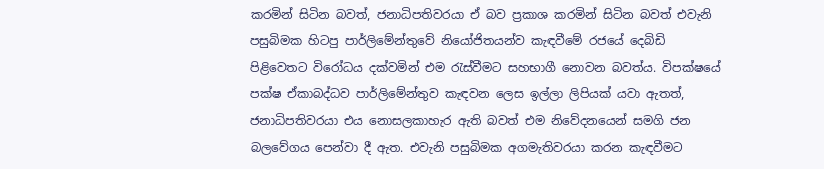කරමින් සිටින බවත්, ජනාධිපතිවරයා ඒ බව ප්‍රකාශ කරමින් සිටින බවත් එවැනි පසුබිමක හිටපු පාර්ලිමේන්තුවේ නියෝජිතයන්ව කැඳවීමේ රජයේ දෙබිඩි පිළිවෙතට විරෝධය දක්වමින් එම රැස්වීමට සහභාගී නොවන බවත්ය. විපක්ෂයේ පක්ෂ ඒකාබද්ධව පාර්ලිමේන්තුව කැඳවන ලෙස ඉල්ලා ලිපියක් යවා ඇතත්, ජනාධිපතිවරයා එය නොසලකාහැර ඇති බවත් එම නිවේදනයෙන් සමගි ජන බලවේගය පෙන්වා දී ඇත. එවැනි පසුබිමක අගමැතිවරයා කරන කැඳවීමට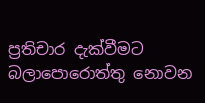ප්‍රතිචාර දැක්වීමට බලාපොරොත්තු නොවන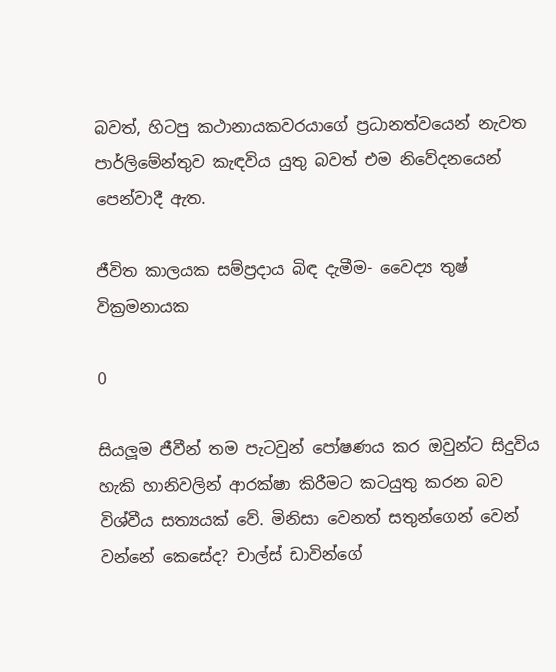බවත්, හිටපු කථානායකවරයාගේ ප්‍රධානත්වයෙන් නැවත පාර්ලිමේන්තුව කැඳවිය යුතු බවත් එම නිවේදනයෙන් පෙන්වාදී ඇත.

ජීවිත කාලයක සම්ප්‍රදාය බිඳ දැමීම- වෛද්‍ය තුෂ් වික්‍රමනායක

0

සියලූම ජීවීන් තම පැටවුන් පෝෂණය කර ඔවුන්ට සිදුවිය හැකි හානිවලින් ආරක්ෂා කිරීමට කටයුතු කරන බව විශ්වීය සත්‍යයක් වේ. මිනිසා වෙනත් සතුන්ගෙන් වෙන් වන්නේ කෙසේද? චාල්ස් ඩාවින්ගේ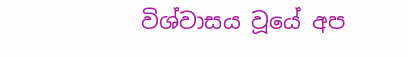විශ්වාසය වූයේ අප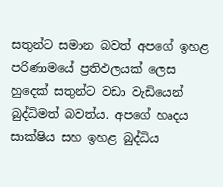සතුන්ට සමාන බවත් අපගේ ඉහළ පරිණාමයේ ප්‍රතිඵලයක් ලෙස හුදෙක් සතුන්ට වඩා වැඩියෙන් බුද්ධිමත් බවත්ය. අපගේ හෘදය සාක්ෂිය සහ ඉහළ බුද්ධිය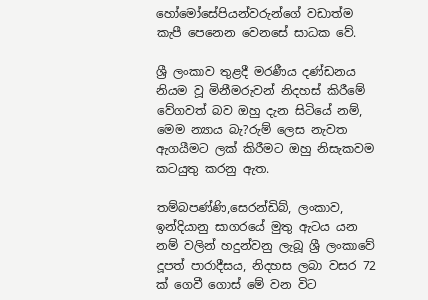හෝමෝසේපියන්වරුන්ගේ වඩාත්ම කැපී පෙනෙන වෙනසේ සාධක වේ.

ශ්‍රී ලංකාව තුළදී මරණීය දණ්ඩනය නියම වූ මිනීමරුවන් නිදහස් කිරීමේ වේගවත් බව ඔහු දැන සිටියේ නම්, මෙම න්‍යාය බැ?රුම් ලෙස නැවත ඇගයීමට ලක් කිරීමට ඔහු නිසැකවම කටයුතු කරනු ඇත.

තම්බපණ්ණි,සෙරන්ඩිබ්, ලංකාව, ඉන්දියානු සාගරයේ මුතු ඇටය යන නම් වලින් හදුන්වනු ලැබූ ශ්‍රී ලංකාවේ දූපත් පාරාදීසය, නිදහස ලබා වසර 72 ක් ගෙවී ගොස් මේ වන විට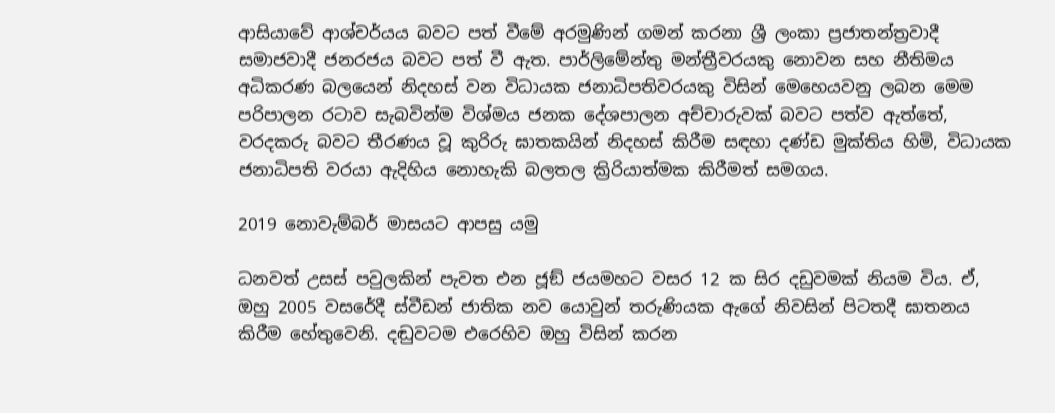ආසියාවේ ආශ්චර්යය බවට පත් වීමේ අරමුණින් ගමන් කරනා ශ්‍රී ලංකා ප්‍රජාතන්ත්‍රවාදී සමාජවාදී ජනරජය බවට පත් වී ඇත. පාර්ලිමේන්තු මන්ත්‍රීවරයකු නොවන සහ නීතිමය අධිකරණ බලයෙන් නිදහස් වන විධායක ජනාධිපතිවරයකු විසින් මෙහෙයවනු ලබන මෙම පරිපාලන රටාව සැබවින්ම විශ්මය ජනක දේශපාලන අච්චාරුවක් බවට පත්ව ඇත්තේ, වරදකරු බවට තීරණය වූ කුරිරු ඝාතකයින් නිදහස් කිරීම සඳහා දණ්ඩ මුක්තිය හිමි, විධායක ජනාධිපති වරයා ඇදිහිය නොහැකි බලතල ක්‍රිරියාත්මක කිරීමත් සමගය.

2019 නොවැම්බර් මාසයට ආපසු යමු

ධනවත් උසස් පවුලකින් පැවත එන ජූඞ් ජයමහට වසර 12 ක සිර දඩුවමක් නියම විය. ඒ, ඔහු 2005 වසරේදී ස්වීඩන් ජාතික නව යොවුන් තරුණියක ඇගේ නිවසින් පිටතදී ඝාතනය කිරීම හේතුවෙනි. දඬුවටම එරෙහිව ඔහු විසින් කරන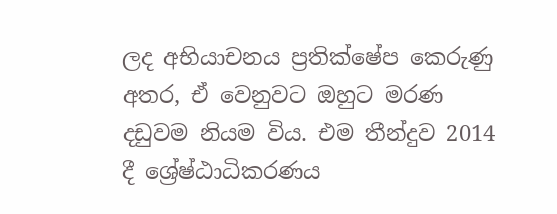ලද අභියාචනය ප්‍රතික්ෂේප කෙරුණු අතර, ඒ වෙනුවට ඔහුට මරණ දඩුවම නියම විය. එම තීන්දුව 2014 දී ශ්‍රේෂ්ඨාධිකරණය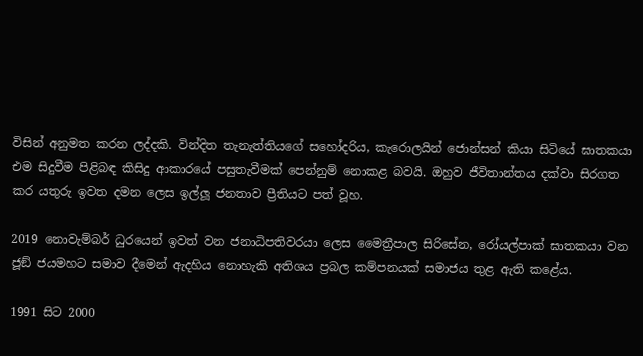විසින් අනුමත කරන ලද්දකි. වින්දිත තැනැත්තියගේ සහෝදරිය, කැරොලයින් ජොන්සන් කියා සිටියේ ඝාතකයා එම සිදුවීම පිළිබඳ කිසිදු ආකාරයේ පසුතැවීමක් පෙන්නුම් නොකළ බවයි. ඔහුව ජීවිතාන්තය දක්වා සිරගත කර යතුරු ඉවත දමන ලෙස ඉල්ලූ ජනතාව ප්‍රීතියට පත් වූහ.

2019 නොවැම්බර් ධුරයෙන් ඉවත් වන ජනාධිපතිවරයා ලෙස මෛත්‍රීපාල සිරිසේන, රෝයල්පාක් ඝාතකයා වන ජූඞ් ජයමහට සමාව දීමෙන් ඇදහිය නොහැකි අතිශය ප්‍රබල කම්පනයක් සමාජය තුළ ඇති කළේය.

1991 සිට 2000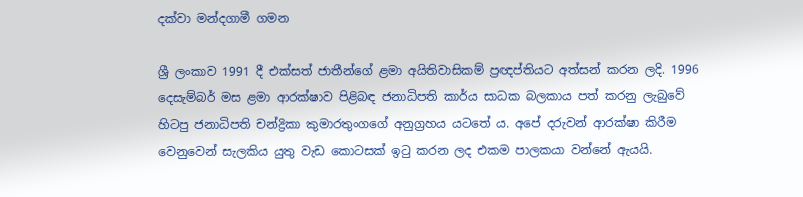දක්වා මන්දගාමී ගමන

ශ්‍රී ලංකාව 1991 දී එක්සත් ජාතීන්ගේ ළමා අයිතිවාසිකම් ප්‍රඥප්තියට අත්සන් කරන ලදි. 1996 දෙසැම්බර් මස ළමා ආරක්ෂාව පිළිබඳ ජනාධිපති කාර්ය සාධක බලකාය පත් කරනු ලැබුවේ හිටපු ජනාධිපති චන්ද්‍රිකා කුමාරතුංගගේ අනුග්‍රහය යටතේ ය. අපේ දරුවන් ආරක්ෂා කිරීම වෙනුවෙන් සැලකිය යුතු වැඩ කොටසක් ඉටු කරන ලද එකම පාලකයා වන්නේ ඇයයි.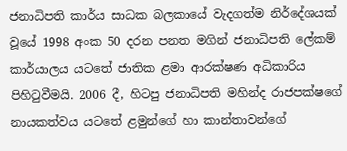ජනාධිපති කාර්ය සාධක බලකායේ වැදගත්ම නිර්දේශයක් වූයේ 1998 අංක 50 දරන පනත මගින් ජනාධිපති ලේකම් කාර්යාලය යටතේ ජාතික ළමා ආරක්ෂණ අධිකාරිය පිහිටුවීමයි. 2006 දී, හිටපු ජනාධිපති මහින්ද රාජපක්ෂගේ නායකත්වය යටතේ ළමුන්ගේ හා කාන්තාවන්ගේ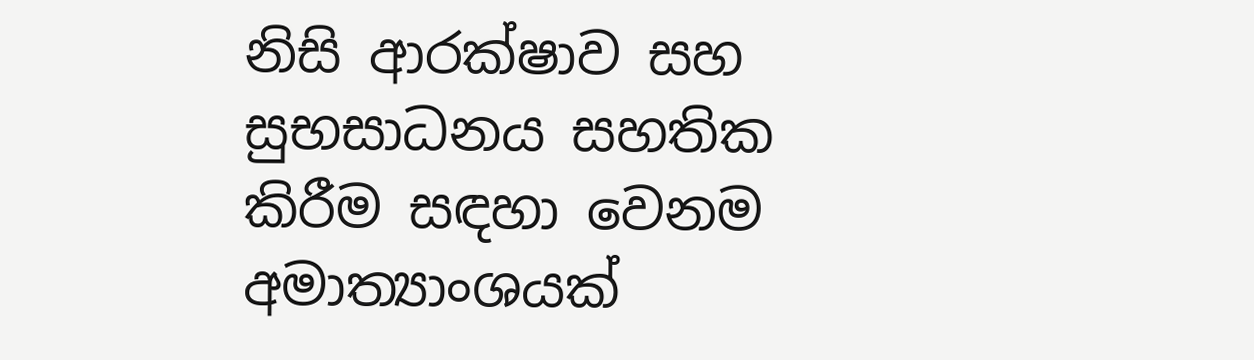නිසි ආරක්ෂාව සහ සුභසාධනය සහතික කිරීම සඳහා වෙනම අමාත්‍යාංශයක්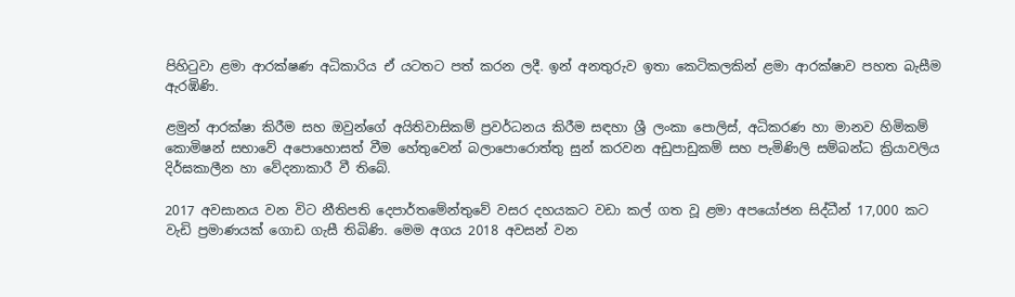පිහිටුවා ළමා ආරක්ෂණ අධිකාරිය ඒ යටතට පත් කරන ලදී. ඉන් අනතුරුව ඉතා කෙටිකලකින් ළමා ආරක්ෂාව පහත බැසීම ඇරඹිණි.

ළමුන් ආරක්ෂා කිරීම සහ ඔවුන්ගේ අයිතිවාසිකම් ප්‍රවර්ධනය කිරීම සඳහා ශ්‍රී ලංකා පොලිස්, අධිකරණ හා මානව හිමිකම් කොමිෂන් සභාවේ අපොහොසත් වීම හේතුවෙන් බලාපොරොත්තු සුන් කරවන අඩුපාඩුකම් සහ පැමිණිලි සම්බන්ධ ක්‍රියාවලිය දිර්ඝකාලීන හා වේදනාකාරී වී තිබේ.

2017 අවසානය වන විට නීතිපති දෙපාර්තමේන්තුවේ වසර දහයකට වඩා කල් ගත වූ ළමා අපයෝජන සිද්ධීන් 17,000 කට වැඩි ප්‍රමාණයක් ගොඩ ගැසී තිබිණි. මෙම අගය 2018 අවසන් වන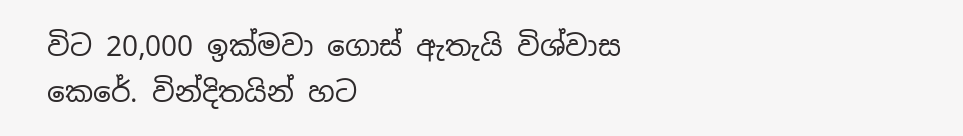විට 20,000 ඉක්මවා ගොස් ඇතැයි විශ්වාස කෙරේ. වින්දිතයින් හට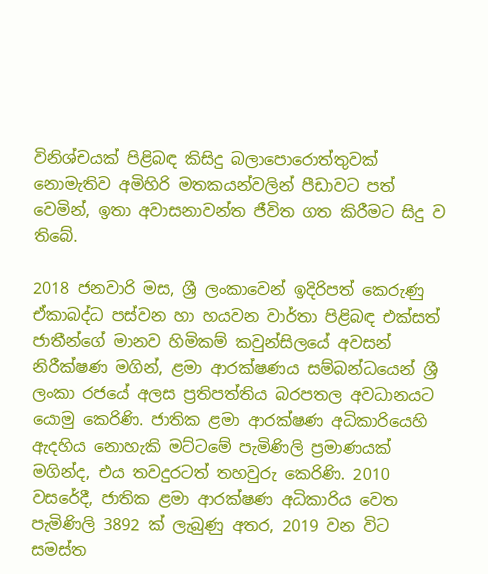විනිශ්චයක් පිළිබඳ කිසිදු බලාපොරොත්තුවක් නොමැතිව අමිහිරි මතකයන්වලින් පීඩාවට පත් වෙමින්, ඉතා අවාසනාවන්ත ජීවිත ගත කිරීමට සිදු ව තිබේ.

2018 ජනවාරි මස, ශ්‍රී ලංකාවෙන් ඉදිරිපත් කෙරුණු ඒකාබද්ධ පස්වන හා හයවන වාර්තා පිළිබඳ එක්සත් ජාතීන්ගේ මානව හිමිකම් කවුන්සිලයේ අවසන් නිරීක්ෂණ මගින්, ළමා ආරක්ෂණය සම්බන්ධයෙන් ශ්‍රී ලංකා රජයේ අලස ප්‍රතිපත්තිය බරපතල අවධානයට යොමු කෙරිණි. ජාතික ළමා ආරක්ෂණ අධිකාරියෙහි ඇදහිය නොහැකි මට්ටමේ පැමිණිලි ප්‍රමාණයක් මගින්ද, එය තවදුරටත් තහවුරු කෙරිණි. 2010 වසරේදී, ජාතික ළමා ආරක්ෂණ අධිකාරිය වෙත පැමිණිලි 3892 ක් ලැබුණු අතර, 2019 වන විට සමස්ත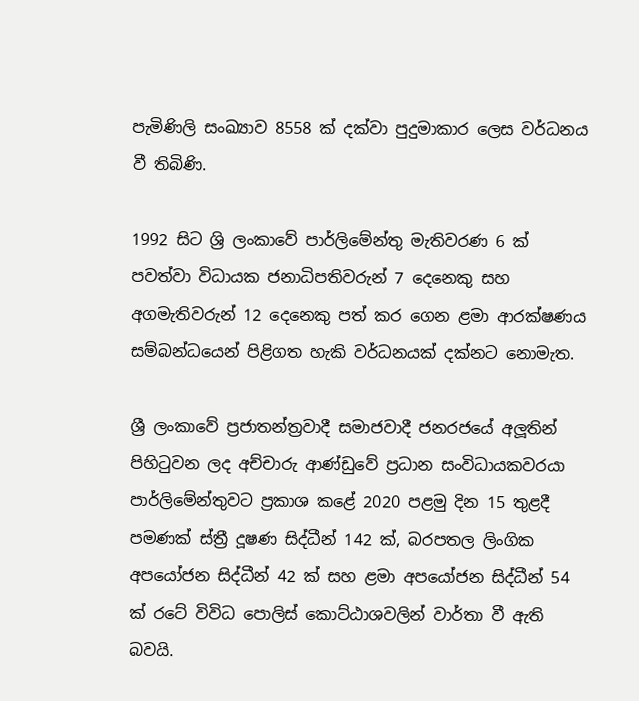පැමිණිලි සංඛ්‍යාව 8558 ක් දක්වා පුදුමාකාර ලෙස වර්ධනය වී තිබිණි.

1992 සිට ශ්‍රි ලංකාවේ පාර්ලිමේන්තු මැතිවරණ 6 ක් පවත්වා විධායක ජනාධිපතිවරුන් 7 දෙනෙකු සහ අගමැතිවරුන් 12 දෙනෙකු පත් කර ගෙන ළමා ආරක්ෂණය සම්බන්ධයෙන් පිළිගත හැකි වර්ධනයක් දක්නට නොමැත.

ශ්‍රී ලංකාවේ ප්‍රජාතන්ත්‍රවාදී සමාජවාදී ජනරජයේ අලූතින් පිහිටුවන ලද අච්චාරු ආණ්ඩුවේ ප්‍රධාන සංවිධායකවරයා පාර්ලිමේන්තුවට ප්‍රකාශ කළේ 2020 පළමු දින 15 තුළදී පමණක් ස්ත්‍රී දූෂණ සිද්ධීන් 142 ක්, බරපතල ලිංගික අපයෝජන සිද්ධීන් 42 ක් සහ ළමා අපයෝජන සිද්ධීන් 54 ක් රටේ විවිධ පොලිස් කොට්ඨාශවලින් වාර්තා වී ඇති බවයි.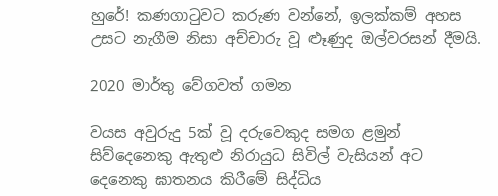හුරේ! කණගාටුවට කරුණ වන්නේ, ඉලක්කම් අහස උසට නැගීම නිසා අච්චාරු වූ ළූණුද ඔල්වරසන් දීමයි.

2020 මාර්තු වේගවත් ගමන

වයස අවුරුදු 5ක් වූ දරුවෙකුද සමග ළමුන් සිව්දෙනෙකු ඇතුළු නිරායුධ සිවිල් වැසියන් අට දෙනෙකු ඝාතනය කිරීමේ සිද්ධිය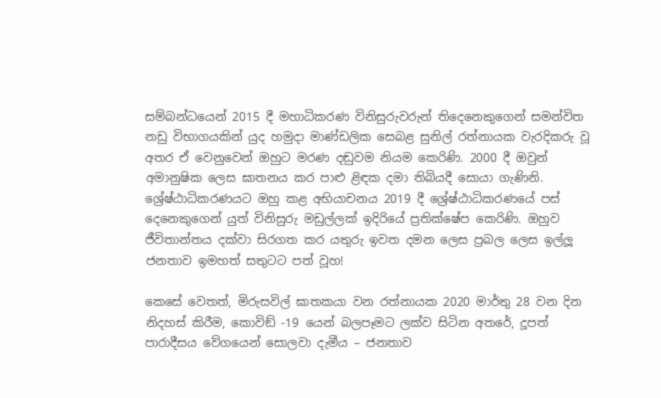සම්බන්ධයෙන් 2015 දී මහාධිකරණ විනිසුරුවරුන් තිදෙනෙකුගෙන් සමන්විත නඩු විභාගයකින් යුද හමුදා මාණ්ඩලික සෙබළ සුනිල් රත්නායක වැරදිකරු වූ අතර ඒ වෙනුවෙන් ඔහුට මරණ දඬුවම නියම කෙරිණි. 2000 දී ඔවුන් අමානුෂික ලෙස ඝාතනය කර පාළු ළිඳක දමා තිබියදී සොයා ගැණිනි. ශ්‍රේෂ්ඨාධිකරණයට ඔහු කළ අභියාචනය 2019 දී ශ්‍රේෂ්ඨාධිකරණයේ පස් දෙනෙකුගෙන් යුත් විනිසුරු මඩුල්ලක් ඉදිරියේ ප්‍රතික්ෂේප කෙරිණි. ඔහුව ජීවිතාන්තය දක්වා සිරගත කර යතුරු ඉවත දමන ලෙස ප්‍රබල ලෙස ඉල්ලූ ජනතාව ඉමහත් සතුටට පත් වූහ!

කෙසේ වෙතත්, මිරුසවිල් ඝාතකයා වන රත්නායක 2020 මාර්තු 28 වන දින නිදහස් කිරීම, කොවිඞ් -19 යෙන් බලපෑමට ලක්ව සිටින අතරේ, දූපත් පාරාදීසය වේගයෙන් සොලවා දැමීය – ජනතාව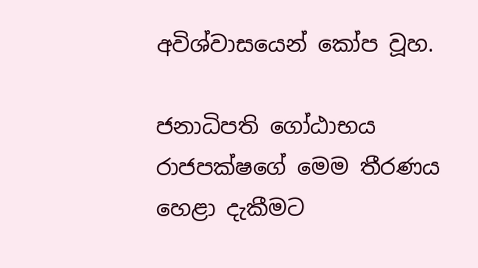අවිශ්වාසයෙන් කෝප වූහ.

ජනාධිපති ගෝඨාභය රාජපක්ෂගේ මෙම තීරණය හෙළා දැකීමට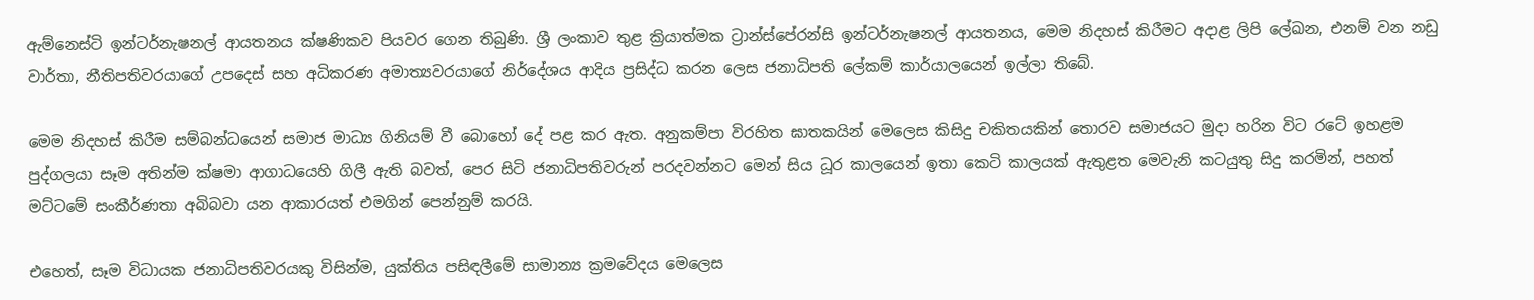ඇම්නෙස්ටි ඉන්ටර්නැෂනල් ආයතනය ක්ෂණිකව පියවර ගෙන තිබුණි. ශ්‍රී ලංකාව තුළ ක්‍රියාත්මක ට්‍රාන්ස්පේරන්සි ඉන්ටර්නැෂනල් ආයතනය, මෙම නිදහස් කිරීමට අදාළ ලිපි ලේඛන, එනම් වන නඩු වාර්තා, නීතිපතිවරයාගේ උපදෙස් සහ අධිකරණ අමාත්‍යවරයාගේ නිර්දේශය ආදිය ප්‍රසිද්ධ කරන ලෙස ජනාධිපති ලේකම් කාර්යාලයෙන් ඉල්ලා තිබේ.

මෙම නිදහස් කිරීම සම්බන්ධයෙන් සමාජ මාධ්‍ය ගිනියම් වී බොහෝ දේ පළ කර ඇත. අනුකම්පා විරහිත ඝාතකයින් මෙලෙස කිසිදු චකිතයකින් තොරව සමාජයට මුදා හරින විට රටේ ඉහළම පුද්ගලයා සෑම අතින්ම ක්ෂමා ආගාධයෙහි ගිලී ඇති බවත්, පෙර සිටි ජනාධිපතිවරුන් පරදවන්නට මෙන් සිය ධූර කාලයෙන් ඉතා කෙටි කාලයක් ඇතුළත මෙවැනි කටයුතු සිදු කරමින්, පහත් මට්ටමේ සංකීර්ණතා අබිබවා යන ආකාරයත් එමගින් පෙන්නුම් කරයි.

එහෙත්, සෑම විධායක ජනාධිපතිවරයකු විසින්ම, යුක්තිය පසිඳලීමේ සාමාන්‍ය ක්‍රමවේදය මෙලෙස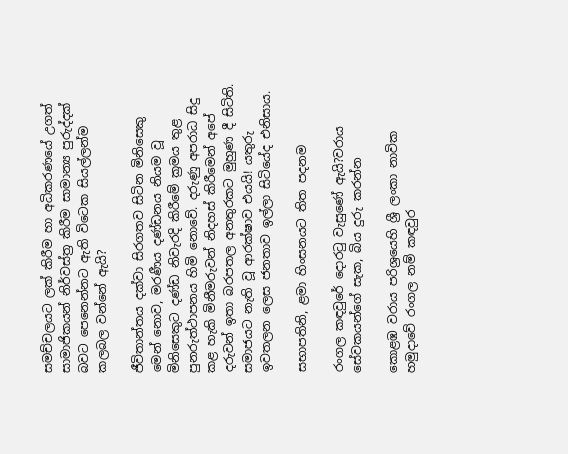සමච්චලයට ලක් කිරීම හා අධිකරණයේ උගත් සාමාජිකයන් නිර්වස්ත්‍ර කිරීම සාමාන්‍ය පුරුද්දක් බවට පෙනෙන්නට ඇති විටෙක සියල්ලන්ම කලබල වන්නේ ඇයි?

ජීවිතාන්තය දක්වා සිරගතව සිටින මිනිසෙකු මෙන් නොව, මරණීය දණ්ඩනය නියම වූ මිනිසෙකුට දණ්ඩ නිවැරදි කිරීමේ ක්‍රමය තුළ පුනරුත්ථාපනය හිමි නොවේ. දරුණු අපරාධ සිදු කළ හැකි මිනීමරුවන් නිදහස් කිරීමෙන් අපේ දරුවන් ඉතා බරපතල අනතුරකට මුහුණ දී සිටිති. සමාජයට නැති වූ ආරක්ෂාව එයයි! යතුරු ඉවතලන ලෙස ජනතාව ඉල්ලා සිටියේද එනිසාය.

සභාපතිනි, ළමා හිංසනයට තිත පදනම

රංගල කඳවුරේ දොරටු වැසුණේ ඇයි?වරාය සේවකයන්ගේ සැක, බිය දුරු කරන්න

කොළඹ වරාය පරිශ්‍රයෙහි ශ්‍රී ලංකා නාවික හමුදාවේ රංගල නම් කඳවුර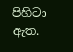පිහිටා ඇත.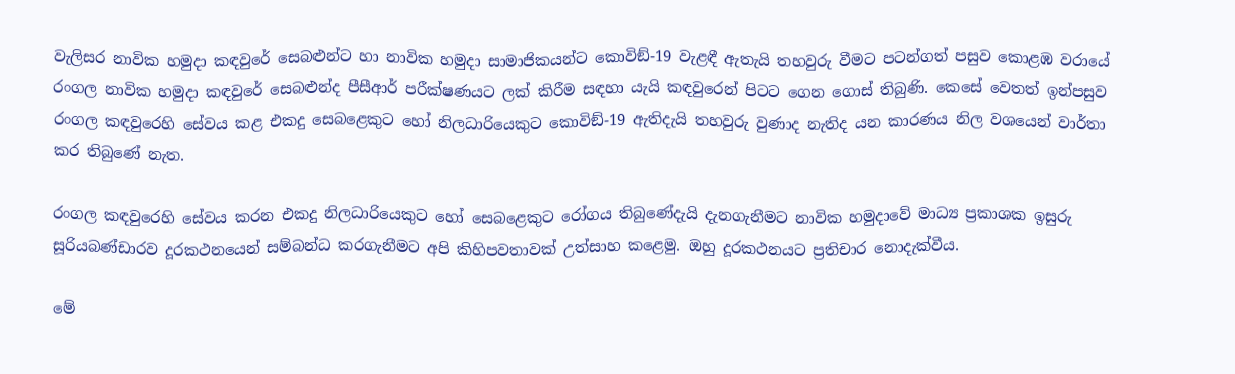වැලිසර නාවික හමුදා කඳවුරේ සෙබළුන්ට හා නාවික හමුදා සාමාජිකයන්ට කොවිඞ්-19 වැළඳී ඇතැයි තහවුරු වීමට පටන්ගත් පසුව කොළඹ වරායේ රංගල නාවික හමුදා කඳවුරේ සෙබළුන්ද පීසීආර් පරීක්ෂණයට ලක් කිරීම සඳහා යැයි කඳවුරෙන් පිටට ගෙන ගොස් තිබුණි. කෙසේ වෙතත් ඉන්පසුව රංගල කඳවුරෙහි සේවය කළ එකදු සෙබළෙකුට හෝ නිලධාරියෙකුට කොවිඞ්-19 ඇතිදැයි තහවුරු වුණාද නැතිද යන කාරණය නිල වශයෙන් වාර්තා කර තිබුණේ නැත.

රංගල කඳවුරෙහි සේවය කරන එකදු නිලධාරියෙකුට හෝ සෙබළෙකුට රෝගය තිබුණේදැයි දැනගැනීමට නාවික හමුදාවේ මාධ්‍ය ප්‍රකාශක ඉසුරු සූරියබණ්ඩාරව දූරකථනයෙන් සම්බන්ධ කරගැනීමට අපි කිහිපවතාවක් උත්සාහ කළෙමු. ඔහු දූරකථනයට ප්‍රතිචාර නොදැක්වීය.

මේ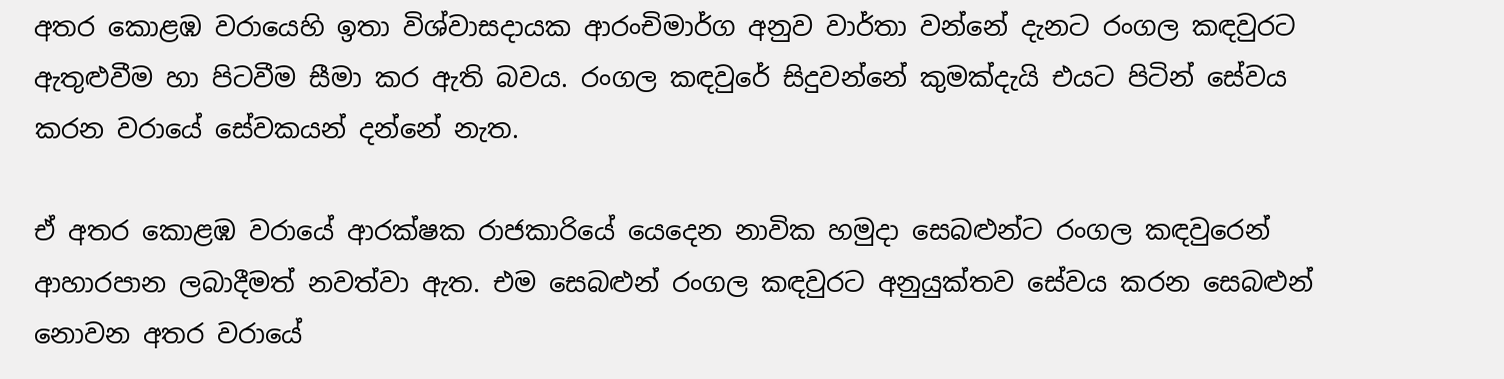අතර කොළඹ වරායෙහි ඉතා විශ්වාසදායක ආරංචිමාර්ග අනුව වාර්තා වන්නේ දැනට රංගල කඳවුරට ඇතුළුවීම හා පිටවීම සීමා කර ඇති බවය. රංගල කඳවුරේ සිදුවන්නේ කුමක්දැයි එයට පිටින් සේවය කරන වරායේ සේවකයන් දන්නේ නැත.

ඒ අතර කොළඹ වරායේ ආරක්ෂක රාජකාරියේ යෙදෙන නාවික හමුදා සෙබළුන්ට රංගල කඳවුරෙන් ආහාරපාන ලබාදීමත් නවත්වා ඇත. එම සෙබළුන් රංගල කඳවුරට අනුයුක්තව සේවය කරන සෙබළුන් නොවන අතර වරායේ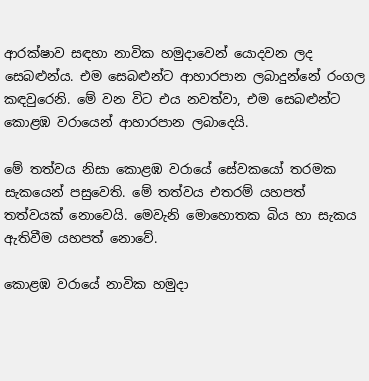ආරක්ෂාව සඳහා නාවික හමුදාවෙන් යොදවන ලද සෙබළුන්ය. එම සෙබළුන්ට ආහාරපාන ලබාදුන්නේ රංගල කඳවුරෙනි. මේ වන විට එය නවත්වා, එම සෙබළුන්ට කොළඹ වරායෙන් ආහාරපාන ලබාදෙයි.

මේ තත්වය නිසා කොළඹ වරායේ සේවකයෝ තරමක සැකයෙන් පසුවෙති. මේ තත්වය එතරම් යහපත් තත්වයක් නොවෙයි. මෙවැනි මොහොතක බිය හා සැකය ඇතිවීම යහපත් නොවේ.

කොළඹ වරායේ නාවික හමුදා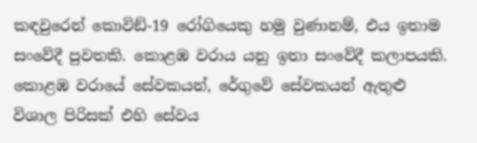කඳවුරෙන් කොවිඞ්-19 රෝගියෙකු හමු වුණානම්, එය ඉතාම සංවේදී පුවතකි. කොළඹ වරාය යනු ඉතා සංවේදී කලාපයකි. කොළඹ වරායේ සේවකයන්, රේගුවේ සේවකයන් ඇතුළු විශාල පිරිසක් එහි සේවය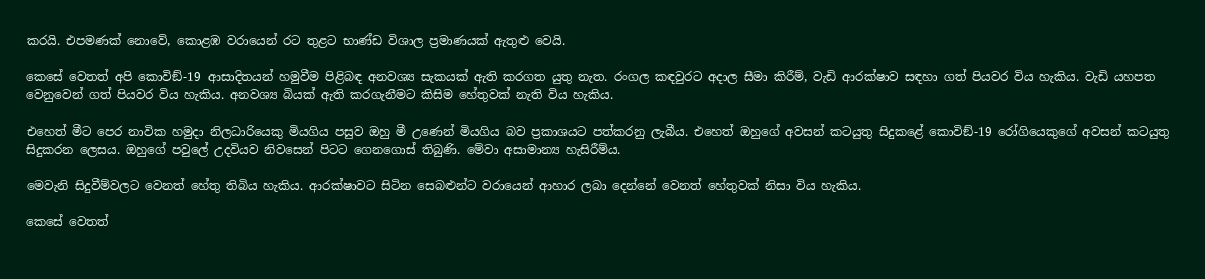කරයි. එපමණක් නොවේ, කොළඹ වරායෙන් රට තුළට භාණ්ඩ විශාල ප්‍රමාණයක් ඇතුළු වෙයි.

කෙසේ වෙතත් අපි කොවිඞ්-19 ආසාදිතයන් හමුවීම පිළිබඳ අනවශ්‍ය සැකයක් ඇති කරගත යුතු නැත. රංගල කඳවුරට අදාල සීමා කිරීම්, වැඩි ආරක්ෂාව සඳහා ගත් පියවර විය හැකිය. වැඩි යහපත වෙනුවෙන් ගත් පියවර විය හැකිය. අනවශ්‍ය බියක් ඇති කරගැනීමට කිසිම හේතුවක් නැති විය හැකිය.

එහෙත් මීට පෙර නාවික හමුදා නිලධාරියෙකු මියගිය පසුව ඔහු මී උණෙන් මියගිය බව ප්‍රකාශයට පත්කරනු ලැබීය. එහෙත් ඔහුගේ අවසන් කටයුතු සිදුකළේ කොවිඞ්-19 රෝගියෙකුගේ අවසන් කටයුතු සිදුකරන ලෙසය. ඔහුගේ පවුලේ උදවියව නිවසෙන් පිටට ගෙනගොස් තිබුණි. මේවා අසාමාන්‍ය හැසිරීම්ය.

මෙවැනි සිදුවීම්වලට වෙනත් හේතු තිබිය හැකිය. ආරක්ෂාවට සිටින සෙබළුන්ට වරායෙන් ආහාර ලබා දෙන්නේ වෙනත් හේතුවක් නිසා විය හැකිය.

කෙසේ වෙතත්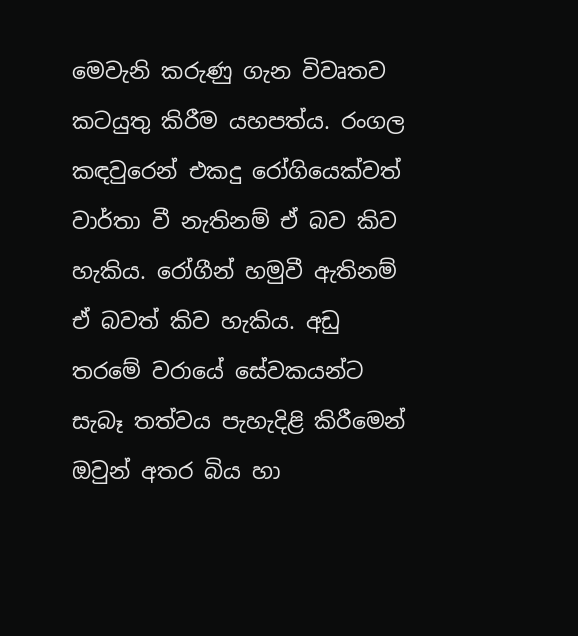මෙවැනි කරුණු ගැන විවෘතව කටයුතු කිරීම යහපත්ය. රංගල කඳවුරෙන් එකදු රෝගියෙක්වත් වාර්තා වී නැතිනම් ඒ බව කිව හැකිය. රෝගීන් හමුවී ඇතිනම් ඒ බවත් කිව හැකිය. අඩු තරමේ වරායේ සේවකයන්ට සැබෑ තත්වය පැහැදිළි කිරීමෙන් ඔවුන් අතර බිය හා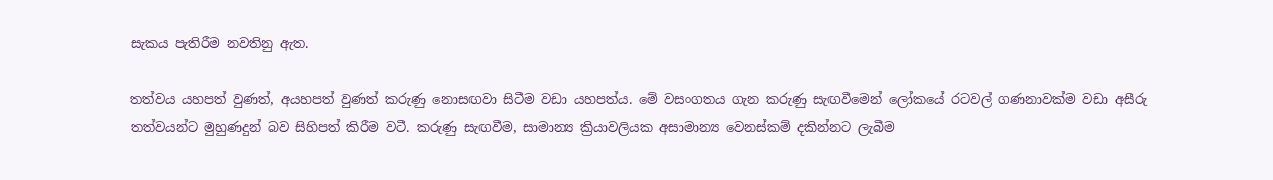සැකය පැතිරීම නවතිනු ඇත.

තත්වය යහපත් වුණත්, අයහපත් වුණත් කරුණු නොසඟවා සිටීම වඩා යහපත්ය. මේ වසංගතය ගැන කරුණු සැඟවීමෙන් ලෝකයේ රටවල් ගණනාවක්ම වඩා අසීරු තත්වයන්ට මුහුණදුන් බව සිහිපත් කිරීම වටී. කරුණු සැඟවීම, සාමාන්‍ය ක්‍රියාවලියක අසාමාන්‍ය වෙනස්කම් දකින්නට ලැබීම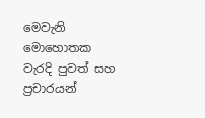මෙවැනි මොහොතක වැරදි පුවත් සහ ප්‍රචාරයන්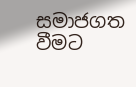සමාජගත වීමට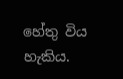හේතු විය හැකිය.